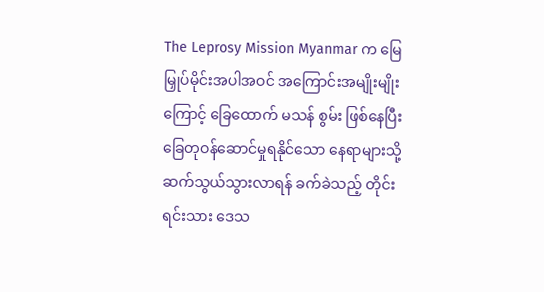The Leprosy Mission Myanmar က မြေမြှုပ်မိုင်းအပါအဝင် အကြောင်းအမျိုးမျိုးကြောင့် ခြေထောက် မသန် စွမ်း ဖြစ်နေပြီး ခြေတုဝန်ဆောင်မှုရနိုင်သော နေရာများသို့ ဆက်သွယ်သွားလာရန် ခက်ခဲသည့် တိုင်းရင်းသား ဒေသ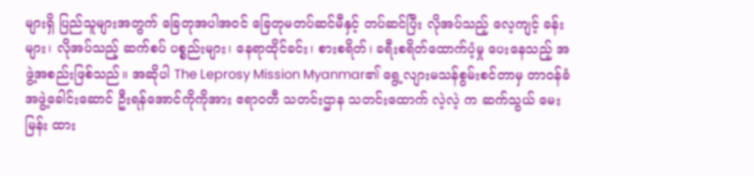များရှိ ပြည်သူများအတွက် ခြေတုအပါအဝင် ခြေတုမတပ်ဆင်မီနှင့် တပ်ဆင်ပြီး လိုအပ်သည့် လေ့ကျင့် ခန်းများ၊ လိုအပ်သည့် ဆက်စပ် ပစ္စည်းများ၊ နေရာထိုင်ခင်း၊ စားစရိတ်၊ ခရီးစရိတ်ထောက်ပံ့မှု ပေးနေသည့် အဖွဲ့အစည်းဖြစ်သည်။ အဆိုပါ The Leprosy Mission Myanmar၏ ရွေ့လျားမသန်စွမ်းစင်တာမှ တာဝန်ခံ အဖွဲ့ခေါင်းဆောင် ဦးရန်အောင်ကိုကိုအား ဧရာဝတီ သတင်းဌာန သတင်းထောက် လဲ့လဲ့ က ဆက်သွယ် မေးမြန်း ထား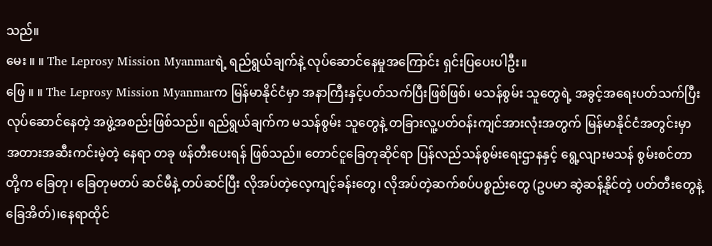သည်။
မေး ။ ။ The Leprosy Mission Myanmarရဲ့ ရည်ရွယ်ချက်နဲ့ လုပ်ဆောင်နေမှုအကြောင်း ရှင်းပြပေးပါဦး။
ဖြေ ။ ။ The Leprosy Mission Myanmarက မြန်မာနိုင်ငံမှာ အနာကြီးနှင့်ပတ်သက်ပြီးဖြစ်ဖြစ်၊ မသန်စွမ်း သူတွေရဲ့ အခွင့်အရေးပတ်သက်ပြီး လုပ်ဆောင်နေတဲ့ အဖွဲ့အစည်းဖြစ်သည်။ ရည်ရွယ်ချက်က မသန်စွမ်း သူတွေနဲ့ တခြားလူ့ပတ်ဝန်းကျင်အားလုံးအတွက် မြန်မာနိုင်ငံအတွင်းမှာ အတားအဆီးကင်းမဲ့တဲ့ နေရာ တခု ဖန်တီးပေးရန် ဖြစ်သည်။ တောင်ငူခြေတုဆိုင်ရာ ပြန်လည်သန်စွမ်းရေးဌာနနှင့် ရွေ့လျားမသန် စွမ်းစင်တာတို့က ခြေတု၊ ခြေတုမတပ် ဆင်မီနဲ့ တပ်ဆင်ပြီး လိုအပ်တဲ့လေ့ကျင့်ခန်းတွေ၊ လိုအပ်တဲ့ဆက်စပ်ပစ္စည်းတွေ (ဥပမာ ဆွဲဆန့်နိုင်တဲ့ ပတ်တီးတွေနဲ့ ခြေအိတ်)၊နေရာထိုင်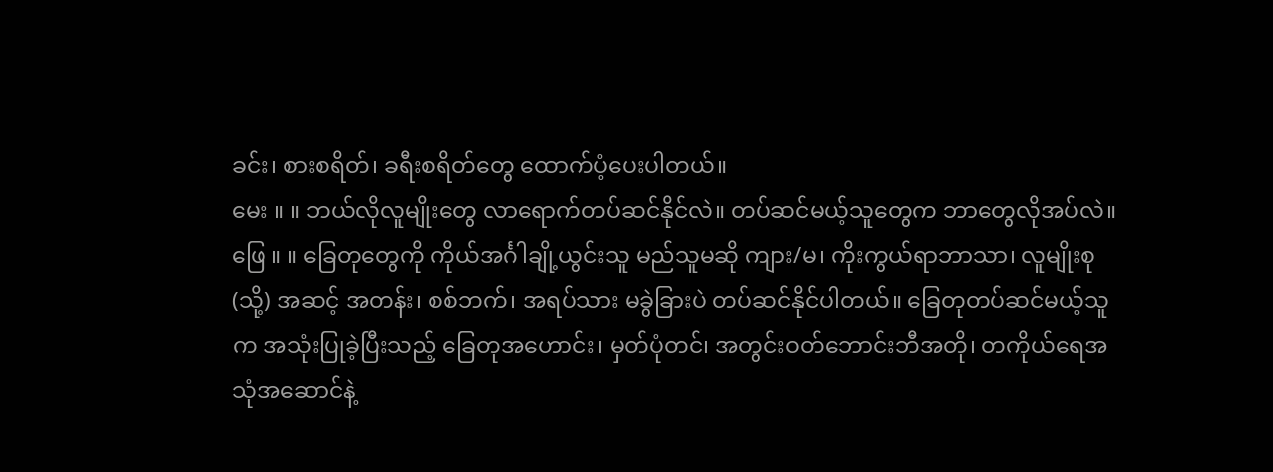ခင်း၊ စားစရိတ်၊ ခရီးစရိတ်တွေ ထောက်ပံ့ပေးပါတယ်။
မေး ။ ။ ဘယ်လိုလူမျိုးတွေ လာရောက်တပ်ဆင်နိုင်လဲ။ တပ်ဆင်မယ့်သူတွေက ဘာတွေလိုအပ်လဲ။
ဖြေ ။ ။ ခြေတုတွေကို ကိုယ်အင်္ဂါချို့ယွင်းသူ မည်သူမဆို ကျား/မ၊ ကိုးကွယ်ရာဘာသာ၊ လူမျိုးစု(သို့) အဆင့် အတန်း၊ စစ်ဘက်၊ အရပ်သား မခွဲခြားပဲ တပ်ဆင်နိုင်ပါတယ်။ ခြေတုတပ်ဆင်မယ့်သူက အသုံးပြုခဲ့ပြီးသည့် ခြေတုအဟောင်း၊ မှတ်ပုံတင်၊ အတွင်းဝတ်ဘောင်းဘီအတို၊ တကိုယ်ရေအသုံအဆောင်နဲ့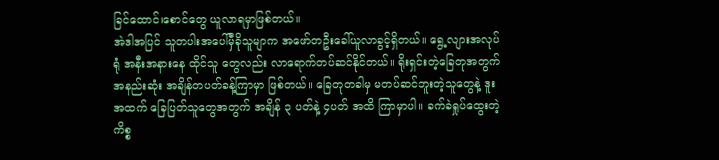ခြင်ထောင်၊စောင်တွေ ယူလာရမှာဖြစ်တယ်။
အဲဒါအပြင် သူတပါးအပေါ်မှီခိုသူမျာက အဖော်တဦးခေါ်ယူလာခွင့်ရှိတယ်။ ရွေ့လျားအလုပ်ရုံ အနီးအနားနေ ထိုင်သူ တွေလည်း လာရောက်တပ်ဆင်နိုင်တယ်။ ရိုးရှင်းတဲ့ခြေတုအတွက် အနည်းဆုံး အချိန်တပတ်ခန့်ကြာမှာ ဖြစ်တယ်။ ခြေတုတခါမှ မတပ်ဆင်ဘူးတဲ့သူတွေနဲ့ ဒူးအထက် ခြေပြတ်သူတွေအတွက် အချိန် ၃ ပတ်နဲ့ ၄ပတ် အထိ ကြာမှာပါ။ ခက်ခဲရှုပ်ထွေးတဲ့ကိစ္စ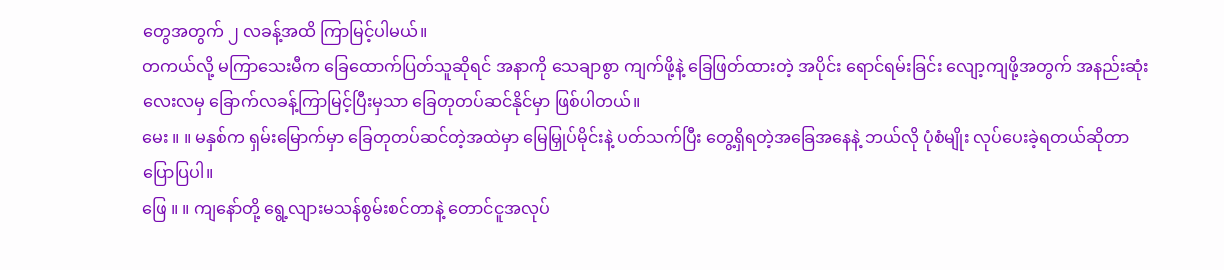တွေအတွက် ၂ လခန့်အထိ ကြာမြင့်ပါမယ်။
တကယ်လို့ မကြာသေးမီက ခြေထောက်ပြတ်သူဆိုရင် အနာကို သေချာစွာ ကျက်ဖို့နဲ့ ခြေဖြတ်ထားတဲ့ အပိုင်း ရောင်ရမ်းခြင်း လျော့ကျဖို့အတွက် အနည်းဆုံး လေးလမှ ခြောက်လခန့်ကြာမြင့်ပြီးမှသာ ခြေတုတပ်ဆင်နိုင်မှာ ဖြစ်ပါတယ်။
မေး ။ ။ မနှစ်က ရှမ်းမြောက်မှာ ခြေတုတပ်ဆင်တဲ့အထဲမှာ မြေမြှုပ်မိုင်းနဲ့ ပတ်သက်ပြီး တွေ့ရှိရတဲ့အခြေအနေနဲ့ ဘယ်လို ပုံစံမျိုး လုပ်ပေးခဲ့ရတယ်ဆိုတာ ပြောပြပါ။
ဖြေ ။ ။ ကျနော်တို့ ရွေ့လျားမသန်စွမ်းစင်တာနဲ့ တောင်ငူအလုပ်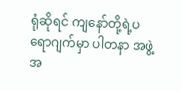ရုံဆိုရင် ကျနော်တို့ရဲ့ပရောဂျက်မှာ ပါတနာ အဖွဲ့အ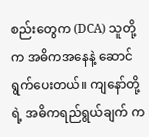စည်းတွေက (DCA) သူတို့က အဓိကအနေနဲ့ ဆောင်ရွက်ပေးတယ်။ ကျနော်တို့ရဲ့ အဓိကရည်ရွယ်ချက် က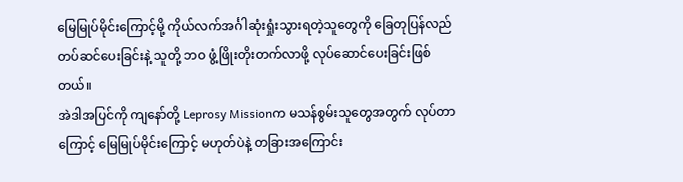မြေမြုပ်မိုင်းကြောင့်မို့ ကိုယ်လက်အင်္ဂါဆုံးရှုံးသွားရတဲ့သူတွေကို ခြေတုပြန်လည်တပ်ဆင်ပေးခြင်းနဲ့ သူတို့ ဘဝ ဖွံ့ဖြိုးတိုးတက်လာဖို့ လုပ်ဆောင်ပေးခြင်းဖြစ်တယ်။
အဲဒါအပြင်ကို ကျနော်တို့ Leprosy Missionက မသန်စွမ်းသူတွေအတွက် လုပ်တာကြောင့် မြေမြုပ်မိုင်းကြောင့် မဟုတ်ပဲနဲ့ တခြားအကြောင်း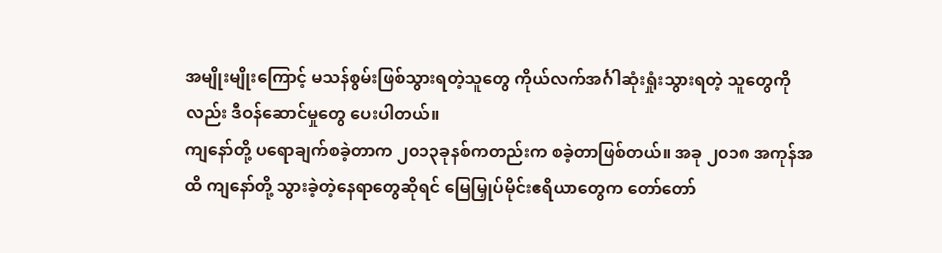အမျိုးမျိုးကြောင့် မသန်စွမ်းဖြစ်သွားရတဲ့သူတွေ ကိုယ်လက်အင်္ဂါဆုံးရှုံးသွားရတဲ့ သူတွေကိုလည်း ဒီဝန်ဆောင်မှုတွေ ပေးပါတယ်။
ကျနော်တို့ ပရောချက်စခဲ့တာက ၂၀၁၃ခုနစ်ကတည်းက စခဲ့တာဖြစ်တယ်။ အခု ၂၀၁၈ အကုန်အထိ ကျနော်တို့ သွားခဲ့တဲ့နေရာတွေဆိုရင် မြေမြှုပ်မိုင်းဧရိယာတွေက တော်တော်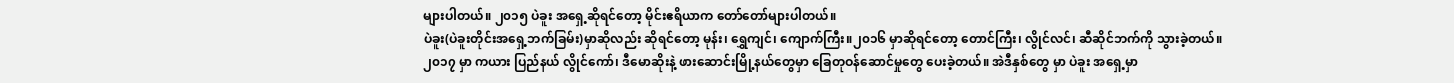များပါတယ်။ ၂၀၁၅ ပဲခူး အရှေ့ဆိုရင်တော့ မိုင်းဧရိယာက တော်တော်များပါတယ်။
ပဲခူး(ပဲခူးတိုင်းအရှေ့ဘက်ခြမ်း)မှာဆိုလည်း ဆိုရင်တော့ မုန်း၊ ရွှေကျင်၊ ကျောက်ကြီး။၂၀၁၆ မှာဆိုရင်တော့ တောင်ကြီး၊ လွိုင်လင်၊ ဆီဆိုင်ဘက်ကို သွားခဲ့တယ်။ ၂၀၁၇ မှာ ကယား ပြည်နယ် လွိုင်ကော်၊ ဒီမောဆိုးနဲ့ ဖားဆောင်းမြို့နယ်တွေမှာ ခြေတုဝန်ဆောင်မှုတွေ ပေးခဲ့တယ်။ အဲဒီနှစ်တွေ မှာ ပဲခူး အရှေ့မှာ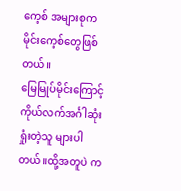ကေ့စ် အများစုက မိုင်းကေ့စ်တွေဖြစ်တယ်။
မြေမြုပ်မိုင်းကြောင့် ကိုယ်လက်အင်္ဂါဆုံးရှုံးတဲ့သူ များပါတယ်။ထို့အတူပဲ က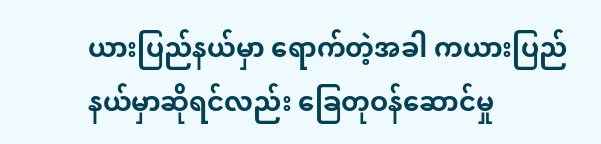ယားပြည်နယ်မှာ ရောက်တဲ့အခါ ကယားပြည်နယ်မှာဆိုရင်လည်း ခြေတုဝန်ဆောင်မှု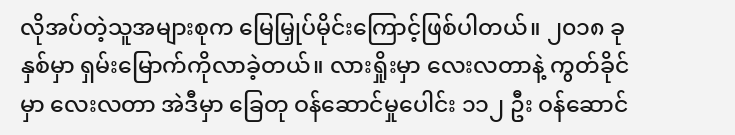လိုအပ်တဲ့သူအများစုက မြေမြှုပ်မိုင်းကြောင့်ဖြစ်ပါတယ်။ ၂၀၁၈ ခုနှစ်မှာ ရှမ်းမြောက်ကိုလာခဲ့တယ်။ လားရှိုးမှာ လေးလတာနဲ့ ကွတ်ခိုင်မှာ လေးလတာ အဲဒီမှာ ခြေတု ဝန်ဆောင်မှုပေါင်း ၁၁၂ ဦး ဝန်ဆောင်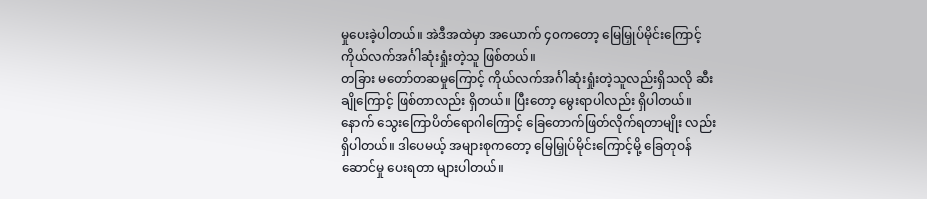မှုပေးခဲ့ပါတယ်။ အဲဒီအထဲမှာ အယောက် ၄၀ကတော့ မြေမြှုပ်မိုင်းကြောင့် ကိုယ်လက်အင်္ဂါဆုံးရှုံးတဲ့သူ ဖြစ်တယ်။
တခြား မတော်တဆမှုကြောင့် ကိုယ်လက်အင်္ဂါဆုံးရှုံးတဲ့သူလည်းရှိသလို ဆီးချိုကြောင့် ဖြစ်တာလည်း ရှိတယ်။ ပြီးတော့ မွေးရာပါလည်း ရှိပါတယ်။ နောက် သွေးကြောပိတ်ရောဂါကြောင့် ခြေတောက်ဖြတ်လိုက်ရတာမျိုး လည်း ရှိပါတယ်။ ဒါပေမယ့် အများစုကတော့ မြေမြှုပ်မိုင်းကြောင့်မို့ ခြေတုဝန်ဆောင်မှု ပေးရတာ များပါတယ်။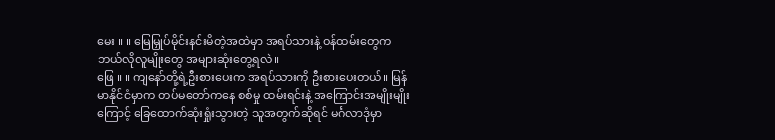မေး ။ ။ မြေမြှုပ်မိုင်းနင်းမိတဲ့အထဲမှာ အရပ်သားနဲ့ ဝန်ထမ်းတွေက ဘယ်လိုလူမျိုးတွေ အများဆုံးတွေ့ရလဲ။
ဖြေ ။ ။ ကျနော်တို့ရဲ့ဦးစားပေးက အရပ်သားကို ဦးစားပေးတယ်။ မြန်မာနိုင်ငံမှာက တပ်မတော်ကနေ စစ်မှု ထမ်းရင်းနဲ့ အကြောင်းအမျိုးမျိုးကြောင့် ခြေထောက်ဆုံးရှုံးသွားတဲ့ သူအတွက်ဆိုရင် မင်္ဂလာဒုံမှာ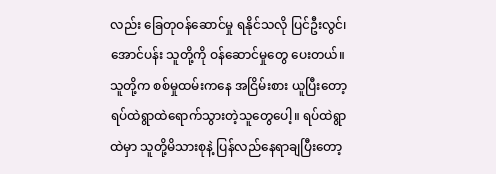လည်း ခြေတုဝန်ဆောင်မှု ရနိုင်သလို ပြင်ဦးလွင်၊ အောင်ပန်း သူတို့ကို ဝန်ဆောင်မှုတွေ ပေးတယ်။
သူတို့က စစ်မှုထမ်းကနေ အငြိမ်းစား ယူပြီးတော့ ရပ်ထဲရွာထဲရောက်သွားတဲ့သူတွေပေါ့။ ရပ်ထဲရွာထဲမှာ သူတို့မိသားစုနဲ့ ပြန်လည်နေရာချပြီးတော့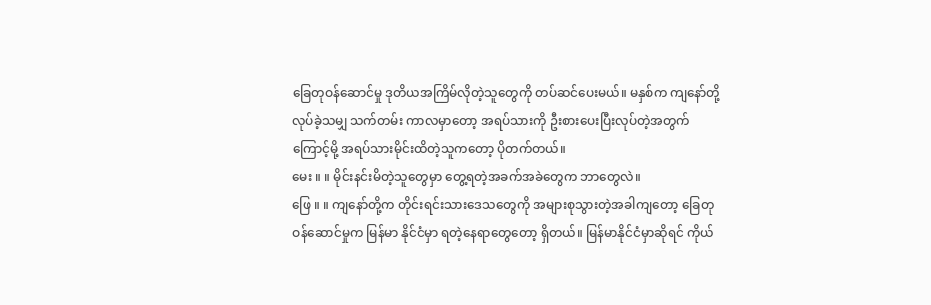ခြေတုဝန်ဆောင်မှု ဒုတိယအကြိမ်လိုတဲ့သူတွေကို တပ်ဆင်ပေးမယ်။ မနှစ်က ကျနော်တို့လုပ်ခဲ့သမျှ သက်တမ်း ကာလမှာတော့ အရပ်သားကို ဦးစားပေးပြီးလုပ်တဲ့အတွက်ကြောင့်မို့ အရပ်သားမိုင်းထိတဲ့သူကတော့ ပိုတက်တယ်။
မေး ။ ။ မိုင်းနင်းမိတဲ့သူတွေမှာ တွေ့ရတဲ့အခက်အခဲတွေက ဘာတွေလဲ။
ဖြေ ။ ။ ကျနော်တို့က တိုင်းရင်းသားဒေသတွေကို အများစုသွားတဲ့အခါကျတော့ ခြေတုဝန်ဆောင်မှုက မြန်မာ နိုင်ငံမှာ ရတဲ့နေရာတွေတော့ ရှိတယ်။ မြန်မာနိုင်ငံမှာဆိုရင် ကိုယ်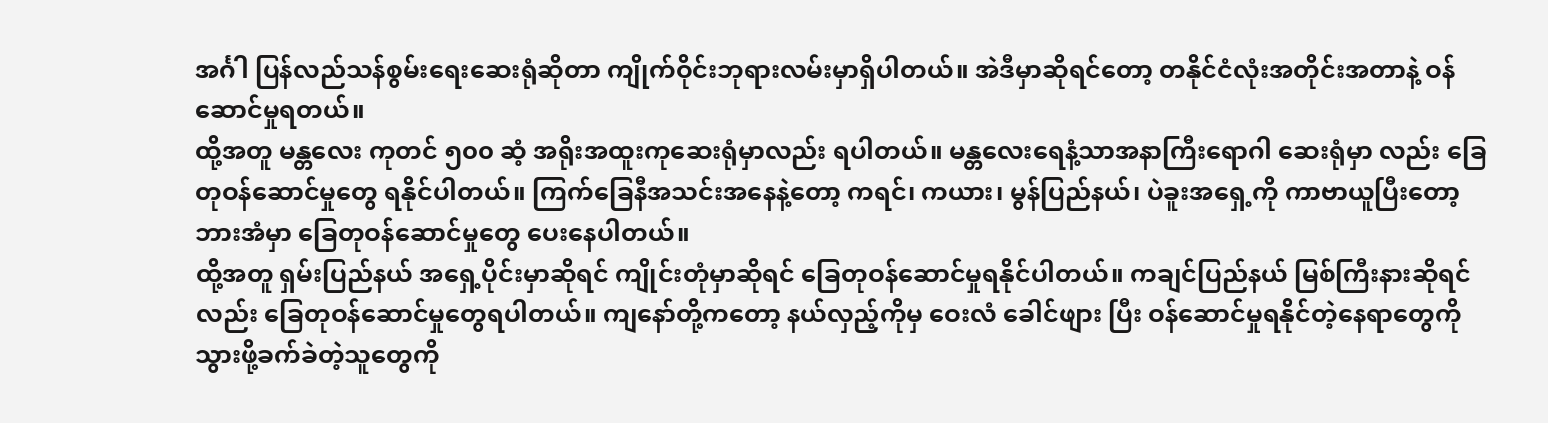အင်္ဂါ ပြန်လည်သန်စွမ်းရေးဆေးရုံဆိုတာ ကျိုက်ဝိုင်းဘုရားလမ်းမှာရှိပါတယ်။ အဲဒီမှာဆိုရင်တော့ တနိုင်ငံလုံးအတိုင်းအတာနဲ့ ဝန်ဆောင်မှုရတယ်။
ထို့အတူ မန္တလေး ကုတင် ၅၀၀ ဆံ့ အရိုးအထူးကုဆေးရုံမှာလည်း ရပါတယ်။ မန္တလေးရေနံ့သာအနာကြီးရောဂါ ဆေးရုံမှာ လည်း ခြေတုဝန်ဆောင်မှုတွေ ရနိုင်ပါတယ်။ ကြက်ခြေနီအသင်းအနေနဲ့တော့ ကရင်၊ ကယား၊ မွန်ပြည်နယ်၊ ပဲခူးအရှေ့ကို ကာဗာယူပြီးတော့ ဘားအံမှာ ခြေတုဝန်ဆောင်မှုတွေ ပေးနေပါတယ်။
ထို့အတူ ရှမ်းပြည်နယ် အရှေ့ပိုင်းမှာဆိုရင် ကျိုင်းတုံမှာဆိုရင် ခြေတုဝန်ဆောင်မှုရနိုင်ပါတယ်။ ကချင်ပြည်နယ် မြစ်ကြီးနားဆိုရင်လည်း ခြေတုဝန်ဆောင်မှုတွေရပါတယ်။ ကျနော်တို့ကတော့ နယ်လှည့်ကိုမှ ဝေးလံ ခေါင်ဖျား ပြီး ဝန်ဆောင်မှုရနိုင်တဲ့နေရာတွေကို သွားဖို့ခက်ခဲတဲ့သူတွေကို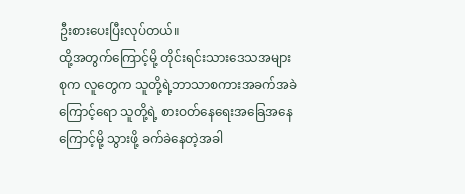ဦးစားပေးပြီးလုပ်တယ်။
ထို့အတွက်ကြောင့်မို့ တိုင်းရင်းသားဒေသအများစုက လူတွေက သူတို့ရဲ့ဘာသာစကားအခက်အခဲကြောင့်ရော သူတို့ရဲ့ စားဝတ်နေရေးအခြေအနေကြောင့်မို့ သွားဖို့ ခက်ခဲနေတဲ့အခါ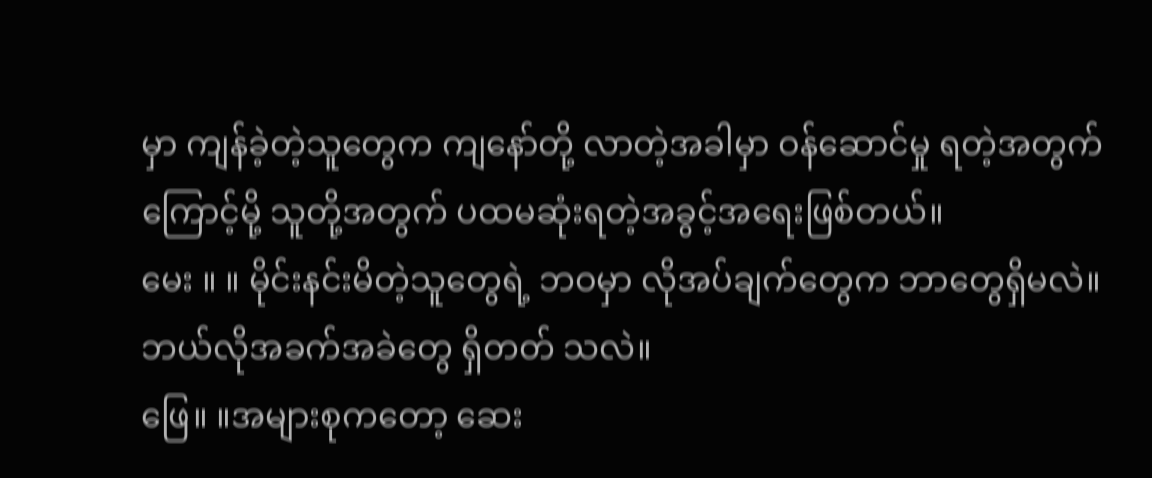မှာ ကျန်ခဲ့တဲ့သူတွေက ကျနော်တို့ လာတဲ့အခါမှာ ဝန်ဆောင်မှု ရတဲ့အတွက်ကြောင့်မို့ သူတို့အတွက် ပထမဆုံးရတဲ့အခွင့်အရေးဖြစ်တယ်။
မေး ။ ။ မိုင်းနင်းမိတဲ့သူတွေရဲ့ ဘဝမှာ လိုအပ်ချက်တွေက ဘာတွေရှိမလဲ။ ဘယ်လိုအခက်အခဲတွေ ရှိတတ် သလဲ။
ဖြေ။ ။အများစုကတော့ ဆေး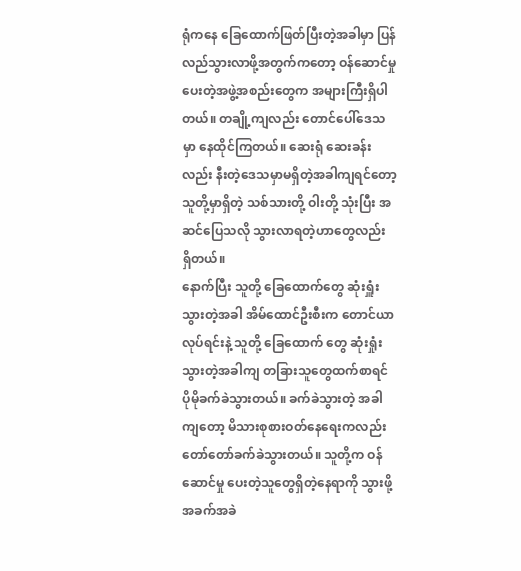ရုံကနေ ခြေထောက်ဖြတ်ပြီးတဲ့အခါမှာ ပြန်လည်သွားလာဖို့အတွက်ကတော့ ဝန်ဆောင်မှု ပေးတဲ့အဖွဲ့အစည်းတွေက အများကြီးရှိပါတယ်။ တချို့ကျလည်း တောင်ပေါ်ဒေသမှာ နေထိုင်ကြတယ်။ ဆေးရုံ ဆေးခန်းလည်း နီးတဲ့ဒေသမှာမရှိတဲ့အခါကျရင်တော့ သူတို့မှာရှိတဲ့ သစ်သားတို့ ဝါးတို့ သုံးပြီး အဆင်ပြေသလို သွားလာရတဲ့ဟာတွေလည်း ရှိတယ်။
နောက်ပြီး သူတို့ ခြေထောက်တွေ ဆုံးရှူံးသွားတဲ့အခါ အိမ်ထောင်ဦးစီးက တောင်ယာလုပ်ရင်းနဲ့ သူတို့ ခြေထောက် တွေ ဆုံးရှုံးသွားတဲ့အခါကျ တခြားသူတွေထက်စာရင် ပိုမိုခက်ခဲသွားတယ်။ ခက်ခဲသွားတဲ့ အခါကျတော့ မိသားစုစားဝတ်နေရေးကလည်း တော်တော်ခက်ခဲသွားတယ်။ သူတို့က ဝန်ဆောင်မှု ပေးတဲ့သူတွေရှိတဲ့နေရာကို သွားဖို့အခက်အခဲ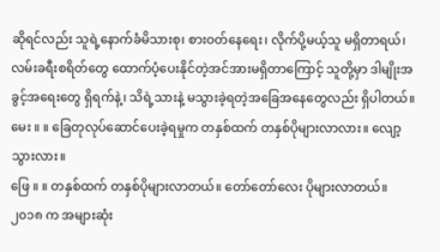ဆိုရင်လည်း သူရဲ့နောက်ခံမိသားစု၊ စားဝတ်နေရေး၊ လိုက်ပို့မယ့်သူ မရှိတာရယ်၊ လမ်းခရီးစရိတ်တွေ ထောက်ပံ့ပေးနိုင်တဲ့အင်အားမရှိတာကြောင့် သူတို့မှာ ဒါမျိုးအခွင့်အရေးတွေ ရှိရက်နဲ့၊ သိရဲ့သားနဲ့ မသွားခဲ့ရတဲ့အခြေအနေတွေလည်း ရှိပါတယ်။
မေး ။ ။ ခြေတုလုပ်ဆောင်ပေးခဲ့ရမှုက တနှစ်ထက် တနှစ်ပိုများလာလား။ လျော့သွားလား။
ဖြေ ။ ။ တနှစ်ထက် တနှစ်ပိုများလာတယ်။ တော်တော်လေး ပိုများလာတယ်။ ၂၀၁၈ က အများဆုံး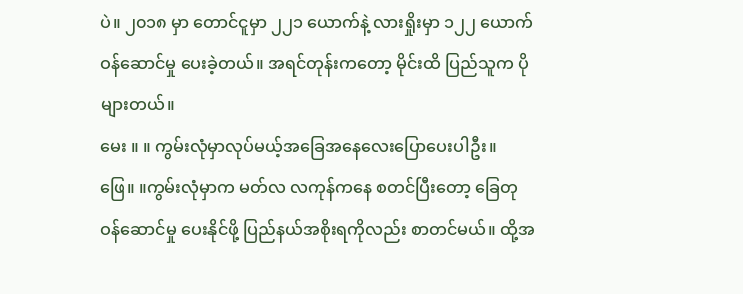ပဲ။ ၂၀၁၈ မှာ တောင်ငူမှာ ၂၂၁ ယောက်နဲ့ လားရှိုးမှာ ၁၂၂ ယောက် ဝန်ဆောင်မှု ပေးခဲ့တယ်။ အရင်တုန်းကတော့ မိုင်းထိ ပြည်သူက ပိုများတယ်။
မေး ။ ။ ကွမ်းလုံမှာလုပ်မယ့်အခြေအနေလေးပြောပေးပါဦး။
ဖြေ။ ။ကွမ်းလုံမှာက မတ်လ လကုန်ကနေ စတင်ပြီးတော့ ခြေတုဝန်ဆောင်မှု ပေးနိုင်ဖို့ ပြည်နယ်အစိုးရကိုလည်း စာတင်မယ်။ ထို့အ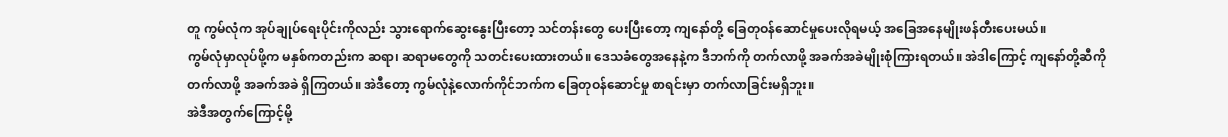တူ ကွမ်လုံက အုပ်ချုပ်ရေးပိုင်းကိုလည်း သွားရောက်ဆွေးနွေးပြီးတော့ သင်တန်းတွေ ပေးပြီးတော့ ကျနော်တို့ ခြေတုဝန်ဆောင်မှုပေးလိုရမယ့် အခြေအနေမျိုးဖန်တီးပေးမယ်။
ကွမ်လုံမှာလုပ်ဖို့က မနှစ်ကတည်းက ဆရာ၊ ဆရာမတွေကို သတင်းပေးထားတယ်။ ဒေသခံတွေအနေနဲ့က ဒီဘက်ကို တက်လာဖို့ အခက်အခဲမျိုးစုံကြားရတယ်။ အဲဒါကြောင့် ကျနော်တို့ဆီကို တက်လာဖို့ အခက်အခဲ ရှိကြတယ်။ အဲဒီတော့ ကွမ်လုံနဲ့လောက်ကိုင်ဘက်က ခြေတုဝန်ဆောင်မှု စာရင်းမှာ တက်လာခြင်းမရှိဘူး။
အဲဒီအတွက်ကြောင့်မို့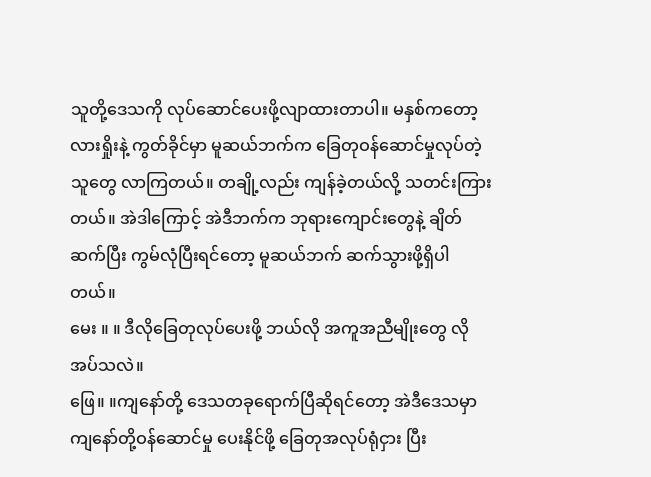သူတို့ဒေသကို လုပ်ဆောင်ပေးဖို့လျာထားတာပါ။ မနှစ်ကတော့ လားရှိုးနဲ့ ကွတ်ခိုင်မှာ မူဆယ်ဘက်က ခြေတုဝန်ဆောင်မှုလုပ်တဲ့သူတွေ လာကြတယ်။ တချို့လည်း ကျန်ခဲ့တယ်လို့ သတင်းကြား တယ်။ အဲဒါကြောင့် အဲဒီဘက်က ဘုရားကျောင်းတွေနဲ့ ချိတ်ဆက်ပြီး ကွမ်လုံပြီးရင်တော့ မူဆယ်ဘက် ဆက်သွားဖို့ရှိပါတယ်။
မေး ။ ။ ဒီလိုခြေတုလုပ်ပေးဖို့ ဘယ်လို အကူအညီမျိုးတွေ လိုအပ်သလဲ။
ဖြေ။ ။ကျနော်တို့ ဒေသတခုရောက်ပြီဆိုရင်တော့ အဲဒီဒေသမှာ ကျနော်တို့ဝန်ဆောင်မှု ပေးနိုင်ဖို့ ခြေတုအလုပ်ရုံငှား ပြီး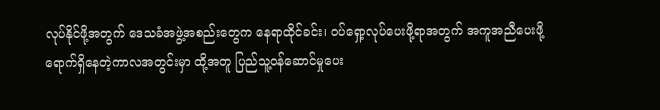လုပ်နိုင်ဖို့အတွက် ဒေသခံအဖွဲ့အစည်းတွေက နေရာထိုင်ခင်း၊ ဝပ်ရှော့လုပ်ပေးဖို့ရာအတွက် အကူအညီပေးဖို့ ရောက်ရှိနေတဲ့ကာလအတွင်းမှာ ထို့အတူ ပြည်သူ့ဝန်ဆောင်မှုပေး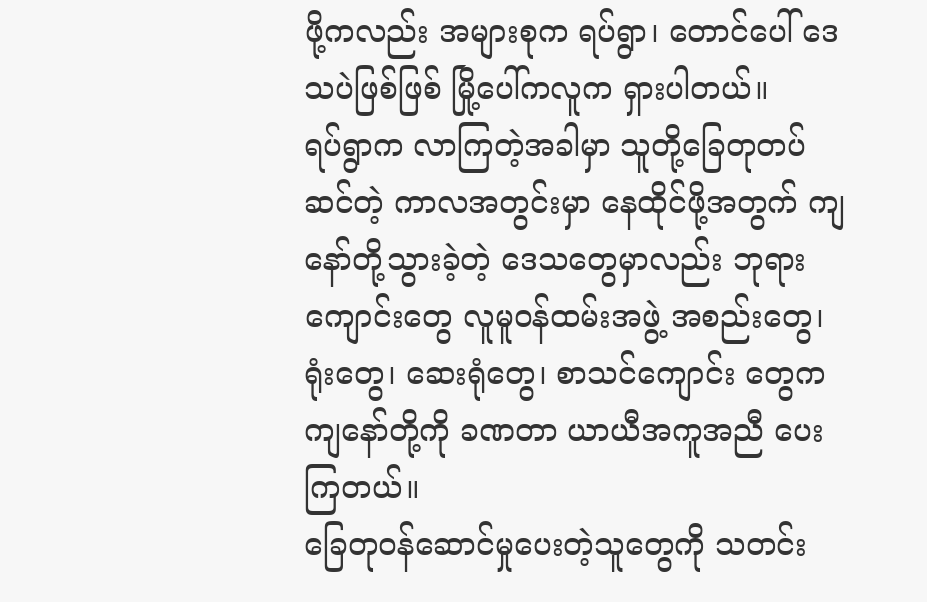ဖို့ကလည်း အများစုက ရပ်ရွာ၊ တောင်ပေါ် ဒေသပဲဖြစ်ဖြစ် မြို့ပေါ်ကလူက ရှားပါတယ်။
ရပ်ရွာက လာကြတဲ့အခါမှာ သူတို့ခြေတုတပ်ဆင်တဲ့ ကာလအတွင်းမှာ နေထိုင်ဖို့အတွက် ကျနော်တို့သွားခဲ့တဲ့ ဒေသတွေမှာလည်း ဘုရားကျောင်းတွေ လူမူဝန်ထမ်းအဖွဲ့ အစည်းတွေ၊ ရုံးတွေ၊ ဆေးရုံတွေ၊ စာသင်ကျောင်း တွေက ကျနော်တို့ကို ခဏတာ ယာယီအကူအညီ ပေးကြတယ်။
ခြေတုဝန်ဆောင်မှုပေးတဲ့သူတွေကို သတင်း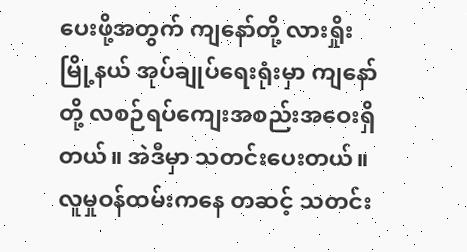ပေးဖို့အတွက် ကျနော်တို့ လားရှိုးမြို့နယ် အုပ်ချုပ်ရေးရုံးမှာ ကျနော်တို့ လစဉ်ရပ်ကျေးအစည်းအဝေးရှိတယ်။ အဲဒီမှာ သတင်းပေးတယ်။ လူမှုဝန်ထမ်းကနေ တဆင့် သတင်း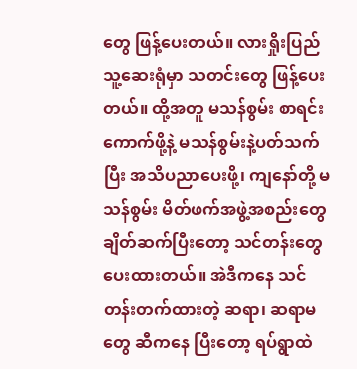တွေ ဖြန့်ပေးတယ်။ လားရှိုးပြည်သူ့ဆေးရုံမှာ သတင်းတွေ ဖြန့်ပေးတယ်။ ထို့အတူ မသန်စွမ်း စာရင်း ကောက်ဖို့နဲ့ မသန်စွမ်းနဲ့ပတ်သက်ပြီး အသိပညာပေးဖို့၊ ကျနော်တို့ မသန်စွမ်း မိတ်ဖက်အဖွဲ့အစည်းတွေ ချိတ်ဆက်ပြီးတော့ သင်တန်းတွေ ပေးထားတယ်။ အဲဒီကနေ သင်တန်းတက်ထားတဲ့ ဆရာ၊ ဆရာမတွေ ဆီကနေ ပြီးတော့ ရပ်ရွာထဲ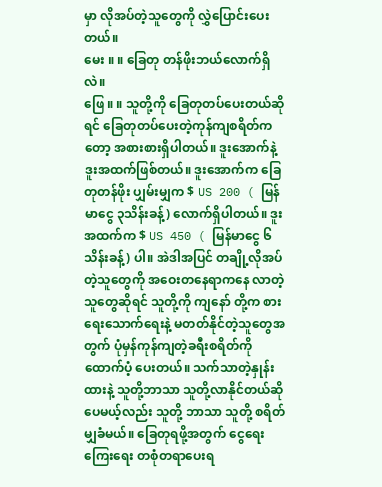မှာ လိုအပ်တဲ့သူတွေကို လွှဲပြောင်းပေးတယ်။
မေး ။ ။ ခြေတု တန်ဖိုးဘယ်လောက်ရှိလဲ။
ဖြေ ။ ။ သူတို့ကို ခြေတုတပ်ပေးတယ်ဆိုရင် ခြေတုတပ်ပေးတဲ့ကုန်ကျစရိတ်ကတော့ အစားစားရှိပါတယ်။ ဒူးအောက်နဲ့ ဒူးအထက်ဖြစ်တယ်။ ဒူးအောက်က ခြေတုတန်ဖိုး ပျှမ်းမျှက $ US 200 ( မြန်မာငွေ ၃သိန်းခန့်) လောက်ရှိပါတယ်။ ဒူးအထက်က $ US 450 ( မြန်မာငွေ ၆ သိန်းခန့်) ပါ။ အဲဒါအပြင် တချို့လိုအပ်တဲ့သူတွေကို အဝေးတနေရာကနေ လာတဲ့သူတွေဆိုရင် သူတို့ကို ကျနော် တို့က စားရေးသောက်ရေးနဲ့ မတတ်နိုင်တဲ့သူတွေအတွက် ပုံမှန်ကုန်ကျတဲ့ခရီးစရိတ်ကို ထောက်ပံ့ ပေးတယ်။ သက်သာတဲ့နှုန်းထားနဲ့ သူတို့ဘာသာ သူတို့လာနိုင်တယ်ဆိုပေမယ့်လည်း သူတို့ ဘာသာ သူတို့ စရိတ်မျှခံမယ်။ ခြေတုရဖို့အတွက် ငွေရေးကြေးရေး တစုံတရာပေးရ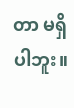တာ မရှိပါဘူး။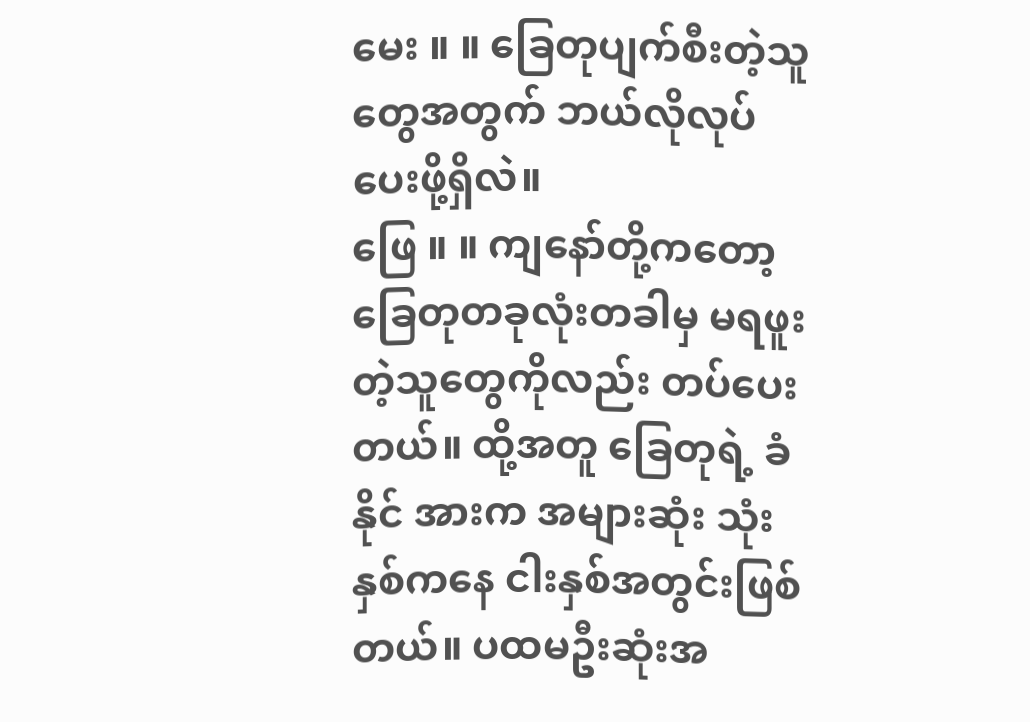မေး ။ ။ ခြေတုပျက်စီးတဲ့သူတွေအတွက် ဘယ်လိုလုပ်ပေးဖို့ရှိလဲ။
ဖြေ ။ ။ ကျနော်တို့ကတော့ ခြေတုတခုလုံးတခါမှ မရဖူးတဲ့သူတွေကိုလည်း တပ်ပေးတယ်။ ထို့အတူ ခြေတုရဲ့ ခံနိုင် အားက အများဆုံး သုံးနှစ်ကနေ ငါးနှစ်အတွင်းဖြစ်တယ်။ ပထမဦးဆုံးအ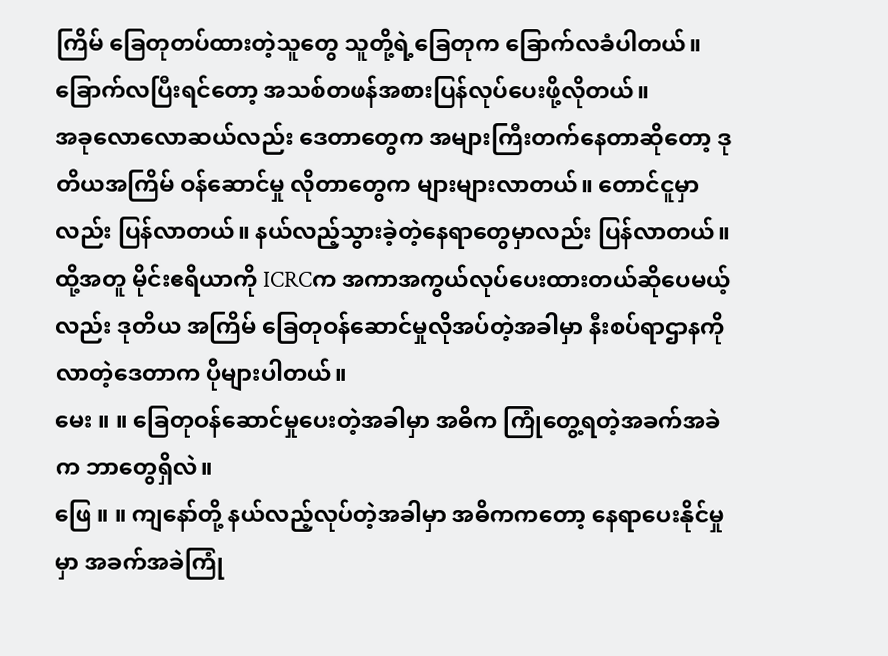ကြိမ် ခြေတုတပ်ထားတဲ့သူတွေ သူတို့ရဲ့ခြေတုက ခြောက်လခံပါတယ်။ ခြောက်လပြီးရင်တော့ အသစ်တဖန်အစားပြန်လုပ်ပေးဖို့လိုတယ်။
အခုလောလောဆယ်လည်း ဒေတာတွေက အများကြီးတက်နေတာဆိုတော့ ဒုတိယအကြိမ် ဝန်ဆောင်မှု လိုတာတွေက များများလာတယ်။ တောင်ငူမှာလည်း ပြန်လာတယ်။ နယ်လည့်သွားခဲ့တဲ့နေရာတွေမှာလည်း ပြန်လာတယ်။ ထို့အတူ မိုင်းဧရိယာကို ICRCက အကာအကွယ်လုပ်ပေးထားတယ်ဆိုပေမယ့်လည်း ဒုတိယ အကြိမ် ခြေတုဝန်ဆောင်မှုလိုအပ်တဲ့အခါမှာ နီးစပ်ရာဌာနကိုလာတဲ့ဒေတာက ပိုများပါတယ်။
မေး ။ ။ ခြေတုဝန်ဆောင်မှုပေးတဲ့အခါမှာ အဓိက ကြုံတွေ့ရတဲ့အခက်အခဲက ဘာတွေရှိလဲ။
ဖြေ ။ ။ ကျနော်တို့ နယ်လည့်လုပ်တဲ့အခါမှာ အဓိကကတော့ နေရာပေးနိုင်မှုမှာ အခက်အခဲကြုံ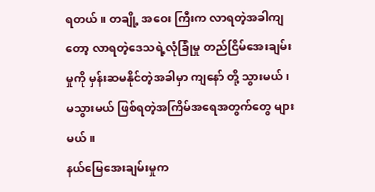ရတယ်။ တချို့ အဝေး ကြီးက လာရတဲ့အခါကျတော့ လာရတဲ့ဒေသရဲ့လုံခြုံမှု တည်ငြိမ်အေးချမ်းမှုကို မှန်းဆမနိုင်တဲ့အခါမှာ ကျနော် တို့ သွားမယ်၊ မသွားမယ် ဖြစ်ရတဲ့အကြိမ်အရေအတွက်တွေ များမယ်။
နယ်မြေအေးချမ်းမှုက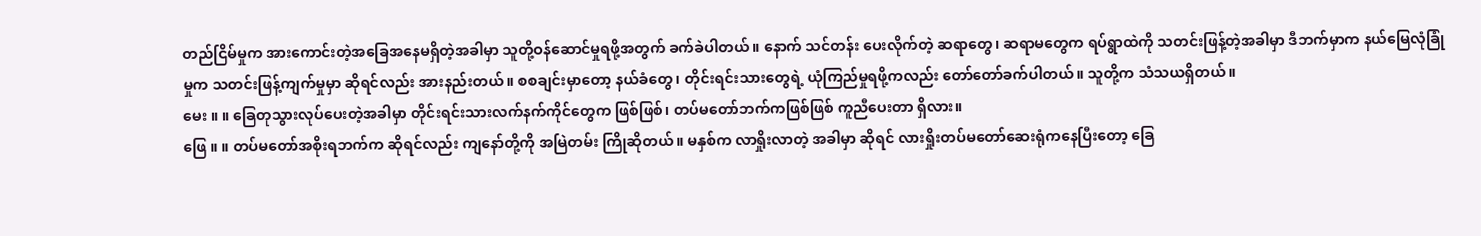တည်ငြိမ်မှုက အားကောင်းတဲ့အခြေအနေမရှိတဲ့အခါမှာ သူတို့ဝန်ဆောင်မှုရဖို့အတွက် ခက်ခဲပါတယ်။ နောက် သင်တန်း ပေးလိုက်တဲ့ ဆရာတွေ၊ ဆရာမတွေက ရပ်ရွာထဲကို သတင်းဖြန့်တဲ့အခါမှာ ဒီဘက်မှာက နယ်မြေလုံခြုံမှုက သတင်းဖြန့်ကျက်မှုမှာ ဆိုရင်လည်း အားနည်းတယ်။ စစချင်းမှာတော့ နယ်ခံတွေ၊ တိုင်းရင်းသားတွေရဲ့ ယုံကြည်မှုရဖို့ကလည်း တော်တော်ခက်ပါတယ်။ သူတို့က သံသယရှိတယ်။
မေး ။ ။ ခြေတုသွားလုပ်ပေးတဲ့အခါမှာ တိုင်းရင်းသားလက်နက်ကိုင်တွေက ဖြစ်ဖြစ်၊ တပ်မတော်ဘက်ကဖြစ်ဖြစ် ကူညီပေးတာ ရှိလား။
ဖြေ ။ ။ တပ်မတော်အစိုးရဘက်က ဆိုရင်လည်း ကျနော်တို့ကို အမြဲတမ်း ကြိုဆိုတယ်။ မနှစ်က လာရှိုးလာတဲ့ အခါမှာ ဆိုရင် လားရှိုးတပ်မတော်ဆေးရုံကနေပြီးတော့ ခြေ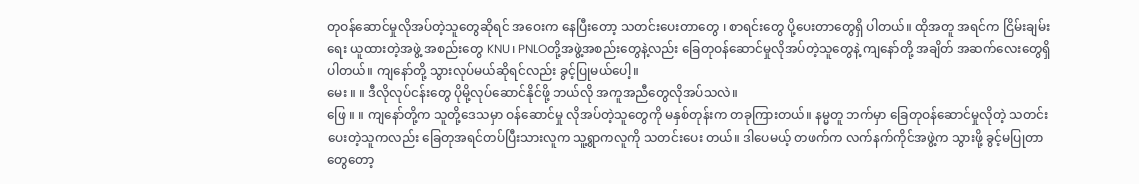တုဝန်ဆောင်မှုလိုအပ်တဲ့သူတွေဆိုရင် အဝေးက နေပြီးတော့ သတင်းပေးတာတွေ ၊ စာရင်းတွေ ပို့ပေးတာတွေရှိ ပါတယ်။ ထိုအတူ အရင်က ငြိမ်းချမ်းရေး ယူထားတဲ့အဖွဲ့ အစည်းတွေ KNU၊ PNLOတို့အဖွဲ့အစည်းတွေနဲ့လည်း ခြေတုဝန်ဆောင်မှုလိုအပ်တဲ့သူတွေနဲ့ ကျနော်တို့ အချိတ် အဆက်လေးတွေရှိပါတယ်။ ကျနော်တို့ သွားလုပ်မယ်ဆိုရင်လည်း ခွင့်ပြုမယ်ပေါ့။
မေး ။ ။ ဒီလိုလုပ်ငန်းတွေ ပိုမို့လုပ်ဆောင်နိုင်ဖို့ ဘယ်လို အကူအညီတွေလိုအပ်သလဲ။
ဖြေ ။ ။ ကျနော်တို့က သူတို့ဒေသမှာ ဝန်ဆောင်မှု လိုအပ်တဲ့သူတွေကို မနှစ်တုန်းက တခုကြားတယ်။ နမ္မတူ ဘက်မှာ ခြေတုဝန်ဆောင်မှုလိုတဲ့ သတင်းပေးတဲ့သူကလည်း ခြေတုအရင်တပ်ပြီးသားလူက သူ့ရွာကလူကို သတင်းပေး တယ်။ ဒါပေမယ့် တဖက်က လက်နက်ကိုင်အဖွဲ့က သွားဖို့ ခွင့်မပြုတာတွေတော့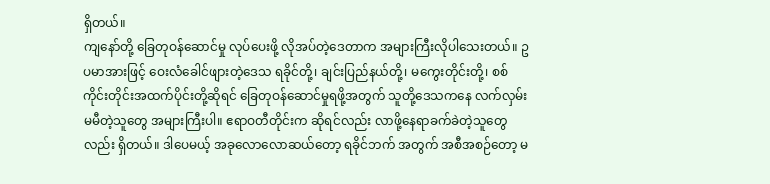ရှိတယ်။
ကျနော်တို့ ခြေတုဝန်ဆောင်မှု လုပ်ပေးဖို့ လိုအပ်တဲ့ဒေတာက အများကြီးလိုပါသေးတယ်။ ဥပမာအားဖြင့် ဝေးလံခေါင်ဖျားတဲ့ဒေသ ရခိုင်တို့၊ ချင်းပြည်နယ်တို့၊ မကွေးတိုင်းတို့၊ စစ်ကိုင်းတိုင်းအထက်ပိုင်းတို့ဆိုရင် ခြေတုဝန်ဆောင်မှုရဖို့အတွက် သူတို့ဒေသကနေ လက်လှမ်းမမီတဲ့သူတွေ အများကြီးပါ။ ဧရာဝတီတိုင်းက ဆိုရင်လည်း လာဖို့နေရာခက်ခဲတဲ့သူတွေလည်း ရှိတယ်။ ဒါပေမယ့် အခုလောလောဆယ်တော့ ရခိုင်ဘက် အတွက် အစီအစဉ်တော့ မ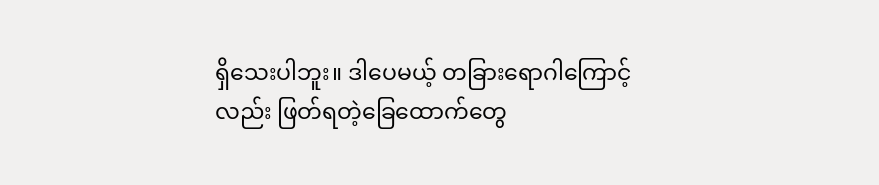ရှိသေးပါဘူး။ ဒါပေမယ့် တခြားရောဂါကြောင့်လည်း ဖြတ်ရတဲ့ခြေထောက်တွေ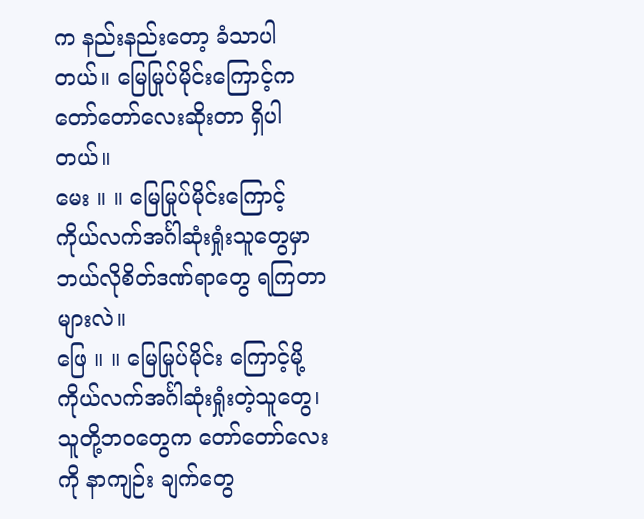က နည်းနည်းတော့ ခံသာပါတယ်။ မြေမြုပ်မိုင်းကြောင့်က တော်တော်လေးဆိုးတာ ရှိပါတယ်။
မေး ။ ။ မြေမြုပ်မိုင်းကြောင့် ကိုယ်လက်အင်္ဂါဆုံးရှုံးသူတွေမှာ ဘယ်လိုစိတ်ဒဏ်ရာတွေ ရကြတာများလဲ။
ဖြေ ။ ။ မြေမြုပ်မိုင်း ကြောင့်မို့ ကိုယ်လက်အင်္ဂါဆုံးရှုံးတဲ့သူတွေ၊ သူတို့ဘဝတွေက တော်တော်လေးကို နာကျဉ်း ချက်တွေ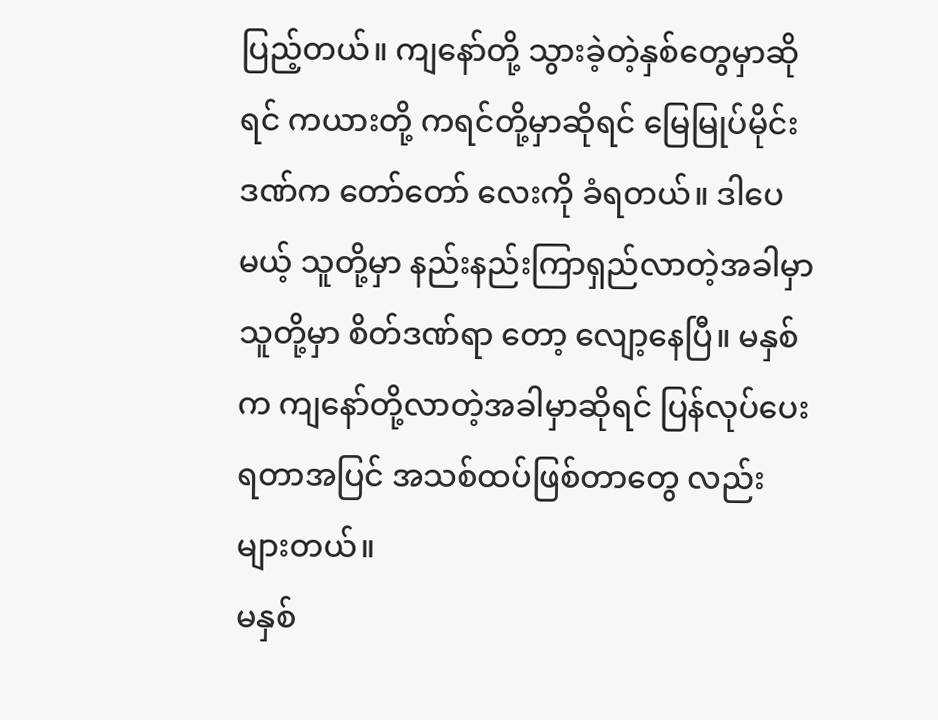ပြည့်တယ်။ ကျနော်တို့ သွားခဲ့တဲ့နှစ်တွေမှာဆိုရင် ကယားတို့ ကရင်တို့မှာဆိုရင် မြေမြုပ်မိုင်းဒဏ်က တော်တော် လေးကို ခံရတယ်။ ဒါပေမယ့် သူတို့မှာ နည်းနည်းကြာရှည်လာတဲ့အခါမှာ သူတို့မှာ စိတ်ဒဏ်ရာ တော့ လျော့နေပြီ။ မနှစ်က ကျနော်တို့လာတဲ့အခါမှာဆိုရင် ပြန်လုပ်ပေးရတာအပြင် အသစ်ထပ်ဖြစ်တာတွေ လည်း များတယ်။
မနှစ်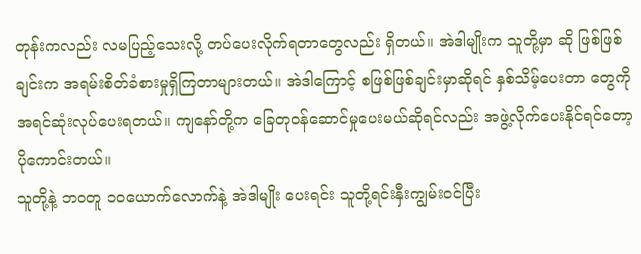တုန်းကလည်း လမပြည့်သေးလို့ တပ်ပေးလိုက်ရတာတွေလည်း ရှိတယ်။ အဲဒါမျိုးက သူတို့မှာ ဆို ဖြစ်ဖြစ်ချင်းက အရမ်းစိတ်ခံစားမှုရှိကြတာများတယ်။ အဲဒါကြောင့် စဖြစ်ဖြစ်ချင်းမှာဆိုရင် နှစ်သိမ့်ပေးတာ တွေကို အရင်ဆုံးလုပ်ပေးရတယ်။ ကျနော်တို့က ခြေတုဝန်ဆောင်မှုပေးမယ်ဆိုရင်လည်း အဖွဲ့လိုက်ပေးနိုင်ရင်တော့ ပိုကောင်းတယ်။
သူတို့နဲ့ ဘဝတူ ၁၀ယောက်လောက်နဲ့ အဲဒါမျိုး ပေးရင်း သူတို့ရင်းနှီးကျွမ်းဝင်ပြီး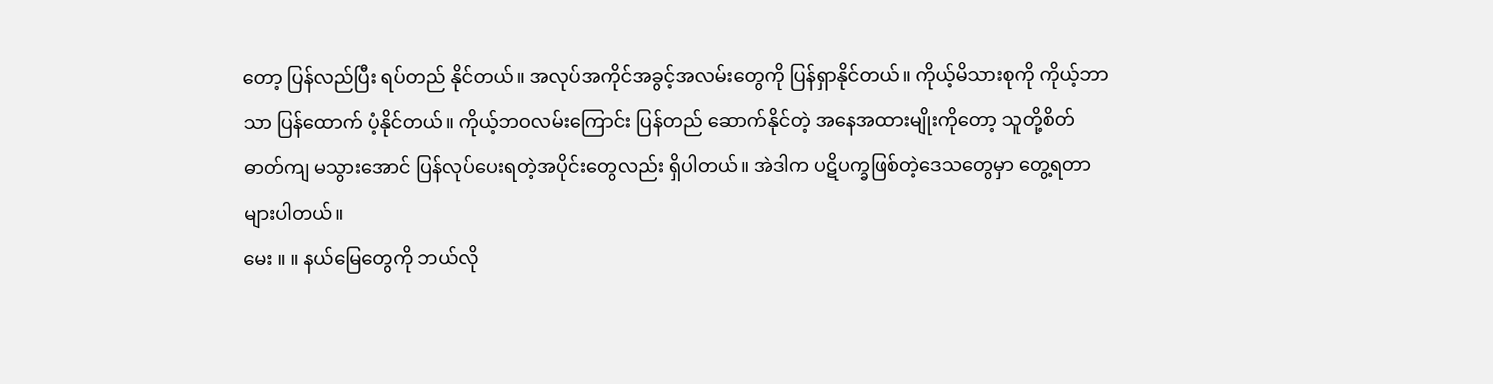တော့ ပြန်လည်ပြီး ရပ်တည် နိုင်တယ်။ အလုပ်အကိုင်အခွင့်အလမ်းတွေကို ပြန်ရှာနိုင်တယ်။ ကိုယ့်မိသားစုကို ကိုယ့်ဘာသာ ပြန်ထောက် ပံ့နိုင်တယ်။ ကိုယ့်ဘဝလမ်းကြောင်း ပြန်တည် ဆောက်နိုင်တဲ့ အနေအထားမျိုးကိုတော့ သူတို့စိတ်ဓာတ်ကျ မသွားအောင် ပြန်လုပ်ပေးရတဲ့အပိုင်းတွေလည်း ရှိပါတယ်။ အဲဒါက ပဋိပက္ခဖြစ်တဲ့ဒေသတွေမှာ တွေ့ရတာ များပါတယ်။
မေး ။ ။ နယ်မြေတွေကို ဘယ်လို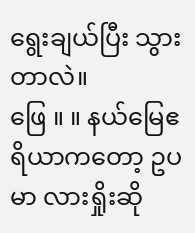ရွေးချယ်ပြီး သွားတာလဲ။
ဖြေ ။ ။ နယ်မြေဧရိယာကတော့ ဥပမာ လားရှိုးဆို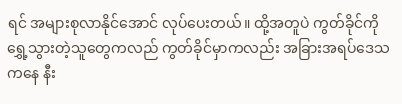ရင် အများစုလာနိုင်အောင် လုပ်ပေးတယ်။ ထို့အတူပဲ ကွတ်ခိုင်ကို ရွှေ့သွားတဲ့သူတွေကလည် ကွတ်ခိုင်မှာကလည်း အခြားအရပ်ဒေသကနေ နီး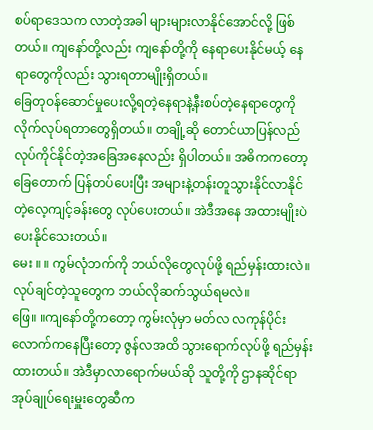စပ်ရာဒေသက လာတဲ့အခါ များများလာနိုင်အောင်လို့ ဖြစ်တယ်။ ကျနော်တို့လည်း ကျနော်တို့ကို နေရာပေးနိုင်မယ့် နေရာတွေကိုလည်း သွားရတာမျိုးရှိတယ်။
ခြေတုဝန်ဆောင်မှုပေးလို့ရတဲ့နေရာနဲ့နီးစပ်တဲ့နေရာတွေကို လိုက်လုပ်ရတာတွေရှိတယ်။ တချို့ဆို တောင်ယာပြန်လည်လုပ်ကိုင်နိုင်တဲ့အခြေအနေလည်း ရှိပါတယ်။ အဓိကကတော့ ခြေတောက် ပြန်တပ်ပေးပြီး အများနဲ့တန်းတူသွားနိုင်လာနိုင်တဲ့လေ့ကျင့်ခန်းတွေ လုပ်ပေးတယ်။ အဲဒီအနေ အထားမျိုးပဲ ပေးနိုင်သေးတယ်။
မေး ။ ။ ကွမ်လုံဘက်ကို ဘယ်လိုတွေလုပ်ဖို့ ရည်မှန်းထားလဲ။ လုပ်ချင်တဲ့သူတွေက ဘယ်လိုဆက်သွယ်ရမလဲ။
ဖြေ။ ။ကျနော်တို့ကတော့ ကွမ်းလုံမှာ မတ်လ လကုန်ပိုင်းလောက်ကနေပြီးတော့ ဇွန်လအထိ သွားရောက်လုပ်ဖို့ ရည်မှန်းထားတယ်။ အဲဒီမှာလာရောက်မယ်ဆို သူတို့ကို ဌာနဆိုင်ရာအုပ်ချုပ်ရေးမှူးတွေဆီက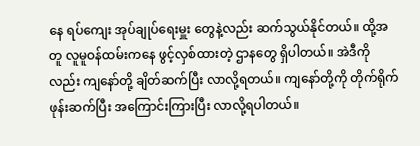နေ ရပ်ကျေး အုပ်ချုပ်ရေးမှူး တွေနဲ့လည်း ဆက်သွယ်နိုင်တယ်။ ထို့အတူ လူမူဝန်ထမ်းကနေ ဖွင့်လှစ်ထားတဲ့ ဌာနတွေ ရှိပါတယ်။ အဲဒီကိုလည်း ကျနော်တို့ ချိတ်ဆက်ပြီး လာလို့ရတယ်။ ကျနော်တို့ကို တိုက်ရိုက်ဖုန်းဆက်ပြီး အကြောင်းကြားပြီး လာလို့ရပါတယ်။